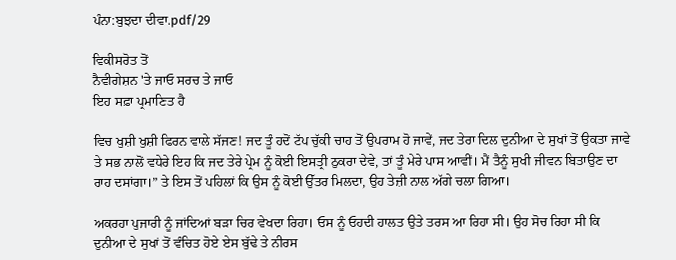ਪੰਨਾ:ਬੁਝਦਾ ਦੀਵਾ.pdf/29

ਵਿਕੀਸਰੋਤ ਤੋਂ
ਨੈਵੀਗੇਸ਼ਨ 'ਤੇ ਜਾਓ ਸਰਚ ਤੇ ਜਾਓ
ਇਹ ਸਫ਼ਾ ਪ੍ਰਮਾਣਿਤ ਹੈ

ਵਿਚ ਖੁਸ਼ੀ ਖੁਸ਼ੀ ਫਿਰਨ ਵਾਲੇ ਸੱਜਣ! ਜਦ ਤੂੰ ਹਦੋਂ ਟੱਪ ਚੁੱਕੀ ਚਾਹ ਤੋਂ ਉਪਰਾਮ ਹੋ ਜਾਵੇਂ, ਜਦ ਤੇਰਾ ਦਿਲ ਦੁਨੀਆ ਦੇ ਸੁਖਾਂ ਤੋਂ ਉਕਤਾ ਜਾਵੇ ਤੇ ਸਭ ਨਾਲੋਂ ਵਧੇਰੇ ਇਹ ਕਿ ਜਦ ਤੇਰੇ ਪ੍ਰੇਮ ਨੂੰ ਕੋਈ ਇਸਤ੍ਰੀ ਠੁਕਰਾ ਦੇਵੇ, ਤਾਂ ਤੂੰ ਮੇਰੇ ਪਾਸ ਆਵੀਂ। ਮੈਂ ਤੈਨੂੰ ਸੁਖੀ ਜੀਵਨ ਬਿਤਾਉਣ ਦਾ ਰਾਹ ਦਸਾਂਗਾ।” ਤੇ ਇਸ ਤੋਂ ਪਹਿਲਾਂ ਕਿ ਉਸ ਨੂੰ ਕੋਈ ਉੱਤਰ ਮਿਲਦਾ, ਉਹ ਤੇਜ਼ੀ ਨਾਲ ਅੱਗੇ ਚਲਾ ਗਿਆ।

ਅਕਰਹਾ ਪੁਜਾਰੀ ਨੂੰ ਜਾਂਦਿਆਂ ਬੜਾ ਚਿਰ ਵੇਖਦਾ ਰਿਹਾ। ਓਸ ਨੂੰ ਓਹਦੀ ਹਾਲਤ ਉਤੇ ਤਰਸ ਆ ਰਿਹਾ ਸੀ। ਉਹ ਸੋਚ ਰਿਹਾ ਸੀ ਕਿ ਦੁਨੀਆ ਦੇ ਸੁਖਾਂ ਤੋਂ ਵੰਚਿਤ ਹੋਏ ਏਸ ਬੁੱਢੇ ਤੇ ਨੀਰਸ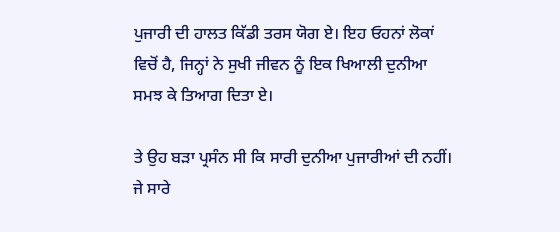ਪੁਜਾਰੀ ਦੀ ਹਾਲਤ ਕਿੱਡੀ ਤਰਸ ਯੋਗ ਏ। ਇਹ ਓਹਨਾਂ ਲੋਕਾਂ ਵਿਚੋਂ ਹੈ, ਜਿਨ੍ਹਾਂ ਨੇ ਸੁਖੀ ਜੀਵਨ ਨੂੰ ਇਕ ਖਿਆਲੀ ਦੁਨੀਆ ਸਮਝ ਕੇ ਤਿਆਗ ਦਿਤਾ ਏ।

ਤੇ ਉਹ ਬੜਾ ਪ੍ਰਸੰਨ ਸੀ ਕਿ ਸਾਰੀ ਦੁਨੀਆ ਪੁਜਾਰੀਆਂ ਦੀ ਨਹੀਂ। ਜੇ ਸਾਰੇ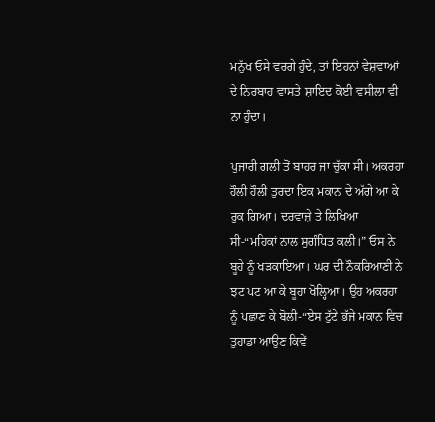ਮਨੁੱਖ ਓਸੇ ਵਰਗੇ ਹੁੰਦੇ, ਤਾਂ ਇਹਨਾਂ ਵੇਸ਼ਵਾਆਂ ਦੇ ਨਿਰਬਾਹ ਵਾਸਤੇ ਸ਼ਾਇਦ ਕੋਈ ਵਸੀਲਾ ਵੀ ਨਾ ਹੁੰਦਾ।

ਪੁਜਾਰੀ ਗਲੀ ਤੋਂ ਬਾਹਰ ਜਾ ਚੁੱਕਾ ਸੀ। ਅਕਰਹਾ ਹੌਲੀ ਹੌਲੀ ਤੁਰਦਾ ਇਕ ਮਕਾਨ ਦੇ ਅੱਗੇ ਆ ਕੇ ਰੁਕ ਗਿਆ। ਦਰਵਾਜ਼ੇ ਤੇ ਲਿਖਿਆ ਸੀ-“ਮਹਿਕਾਂ ਨਾਲ ਸੁਗੰਧਿਤ ਕਲੀ।” ਓਸ ਨੇ ਬੂਹੇ ਨੂੰ ਖੜਕਾਇਆ। ਘਰ ਦੀ ਨੌਕਰਿਆਣੀ ਨੇ ਝਟ ਪਟ ਆ ਕੇ ਬੂਹਾ ਖੋਲ੍ਹਿਆ। ਉਹ ਅਕਰਹਾ ਨੂੰ ਪਛਾਣ ਕੇ ਬੋਲੀ-“ਏਸ ਟੁੱਟੇ ਭੱਜੇ ਮਕਾਨ ਵਿਚ ਤੁਹਾਡਾ ਆਉਣ ਕਿਵੇਂ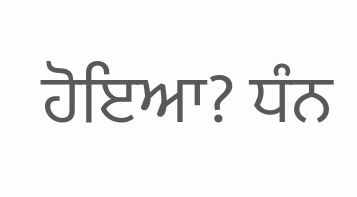ਹੋਇਆ? ਧੰਨ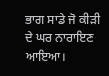ਭਾਗ ਸਾਡੇ ਜੋ ਕੀੜੀ ਦੇ ਘਰ ਨਾਰਾਇਣ ਆਇਆ।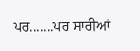ਪਰ.......ਪਰ ਸਾਰੀਆਂ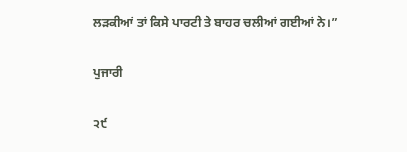ਲੜਕੀਆਂ ਤਾਂ ਕਿਸੇ ਪਾਰਟੀ ਤੇ ਬਾਹਰ ਚਲੀਆਂ ਗਈਆਂ ਨੇ।”

ਪੁਜਾਰੀ

੨੯